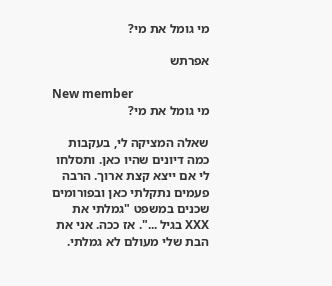מי גומל את מי?

אפרתש

New member
מי גומל את מי?

שאלה המציקה לי, בעקבות כמה דיונים שהיו כאן. ותסלחו לי אם ייצא קצת ארוך. הרבה פעמים נתקלתי כאן ובפורומים שכנים במשפט "גמלתי את XXX בגיל ...". אז ככה. אני את הבת שלי מעולם לא גמלתי.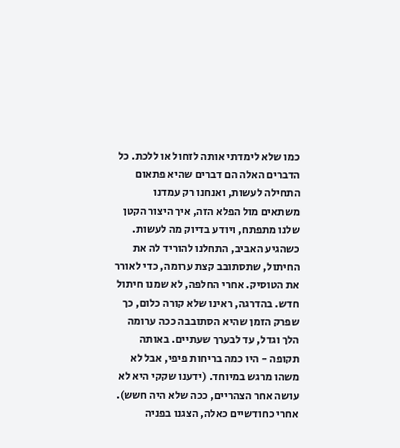כמו שלא לימדתי אותה לזחול או ללכת. כל הדברים האלה הם דברים שהיא פתאום התחילה לעשות, ואנחנו רק עמדנו משתאים מול הפלא הזה, איך היצור הקטן שלנו מתפתח, ויודע בדיוק מה לעשות. כשהגיע האביב, התחלנו להוריד לה את החיתול, שתסתובב קצת ערומה, כדי לאורר את הטוסיק. אחרי החלפה, לא שמנו חיתול חדש. בהדרגה, ראינו שלא קורה כלום, כך שפרק הזמן שהיא הסתובבה ככה ערומה הלך וגדל, עד לבערך שעתיים. באותה תקופה - היו כמה בריחות פיפי, אבל לא משהו מרגש במיוחד. (ידענו שקקי היא לא עושה אחר הצהריים, ככה שלא היה חשש). אחרי כחודשיים כאלה, הצגנו בפניה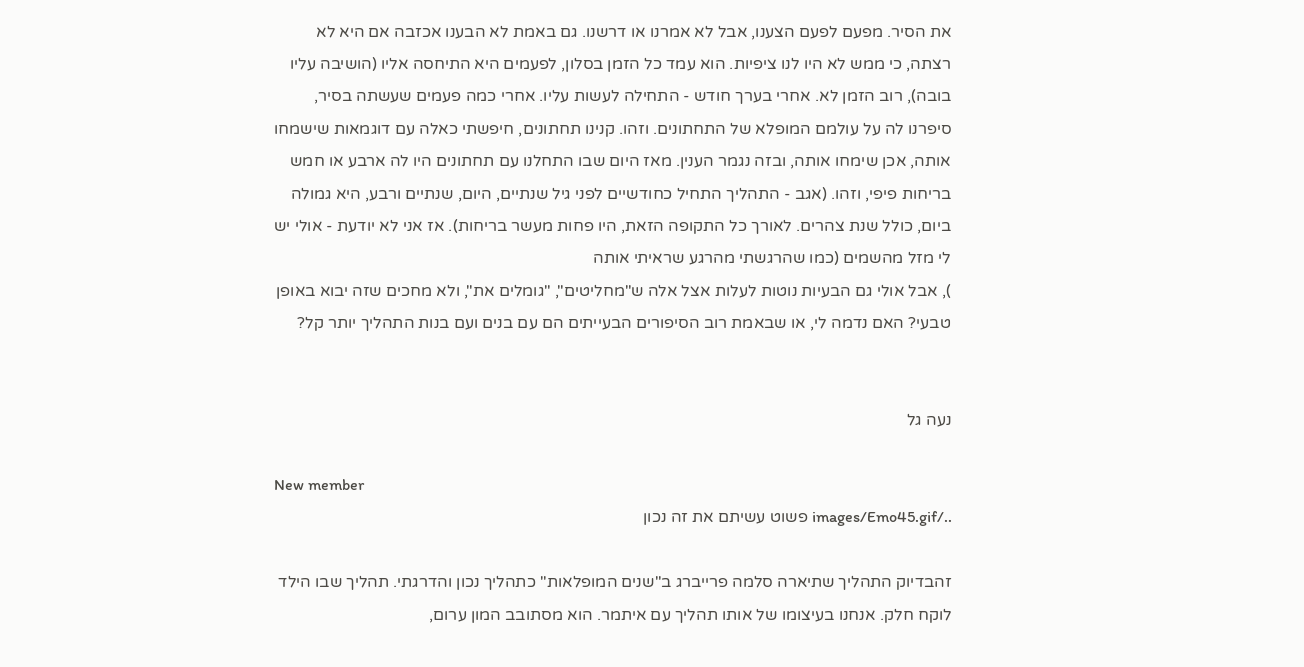את הסיר. מפעם לפעם הצענו, אבל לא אמרנו או דרשנו. גם באמת לא הבענו אכזבה אם היא לא רצתה, כי ממש לא היו לנו ציפיות. הוא עמד כל הזמן בסלון, לפעמים היא התיחסה אליו (הושיבה עליו בובה), רוב הזמן לא. אחרי בערך חודש - התחילה לעשות עליו. אחרי כמה פעמים שעשתה בסיר, סיפרנו לה על עולמם המופלא של התחתונים. וזהו. קנינו תחתונים, חיפשתי כאלה עם דוגמאות שישמחו אותה, אכן שימחו אותה, ובזה נגמר הענין. מאז היום שבו התחלנו עם תחתונים היו לה ארבע או חמש בריחות פיפי, וזהו. (אגב - התהליך התחיל כחודשיים לפני גיל שנתיים, היום, שנתיים ורבע, היא גמולה ביום, כולל שנת צהרים. לאורך כל התקופה הזאת, היו פחות מעשר בריחות). אז אני לא יודעת - אולי יש לי מזל מהשמים (כמו שהרגשתי מהרגע שראיתי אותה
), אבל אולי גם הבעיות נוטות לעלות אצל אלה ש"מחליטים", "גומלים את", ולא מחכים שזה יבוא באופן טבעי? האם נדמה לי, או שבאמת רוב הסיפורים הבעייתים הם עם בנים ועם בנות התהליך יותר קל?


נעה גל

New member
../images/Emo45.gif פשוט עשיתם את זה נכון

זהבדיוק התהליך שתיארה סלמה פרייברג ב"שנים המופלאות" כתהליך נכון והדרגתי. תהליך שבו הילד לוקח חלק. אנחנו בעיצומו של אותו תהליך עם איתמר. הוא מסתובב המון ערום,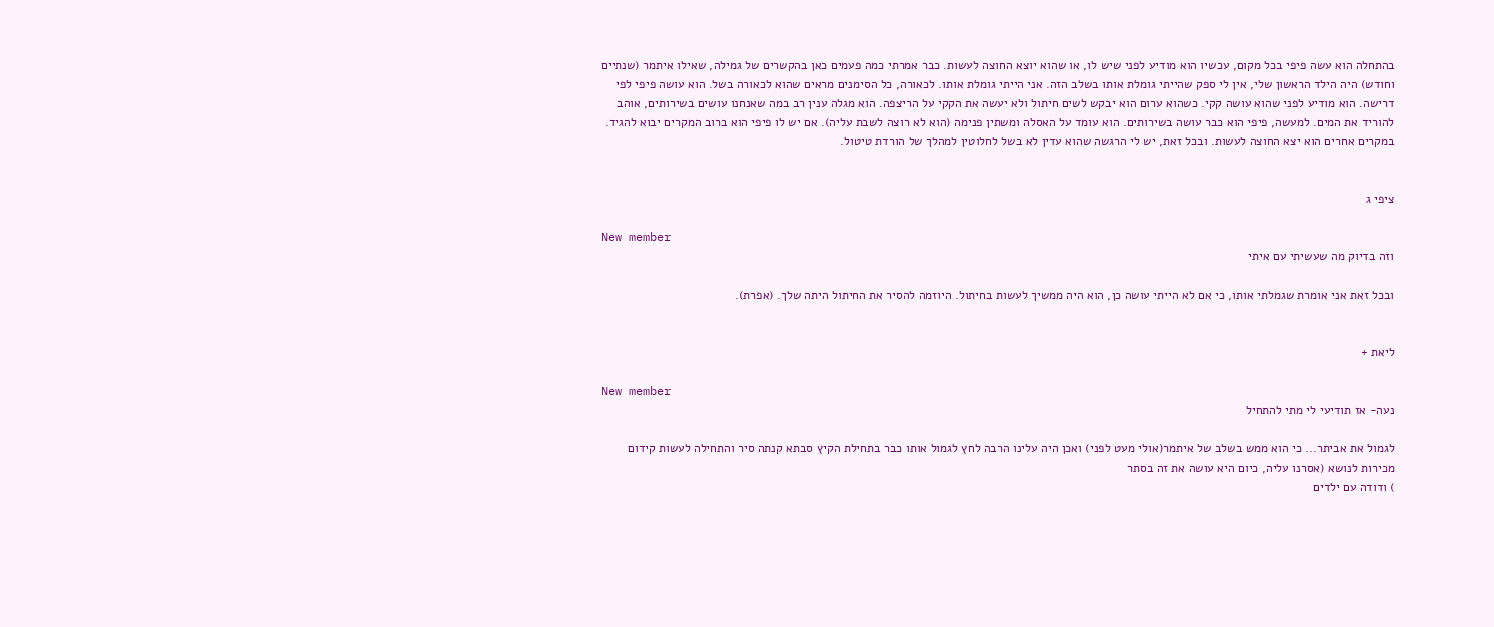בהתחלה הוא עשה פיפי בכל מקום, עכשיו הוא מודיע לפני שיש לו, או שהוא יוצא החוצה לעשות. כבר אמרתי כמה פעמים כאן בהקשרים של גמילה, שאילו איתמר (שנתיים וחודש) היה הילד הראשון שלי, אין לי ספק שהייתי גומלת אותו בשלב הזה. אני הייתי גומלת אותו. לכאורה, כל הסימנים מראים שהוא לכאורה בשל. הוא עושה פיפי לפי דרישה. הוא מודיע לפני שהוא עושה קקי. כשהוא ערום הוא יבקש לשים חיתול ולא יעשה את הקקי על הריצפה. הוא מגלה ענין רב במה שאנחנו עושים בשירותים, אוהב להוריד את המים. למעשה, פיפי הוא כבר עושה בשירותים. הוא עומד על האסלה ומשתין פנימה (הוא לא רוצה לשבת עליה). אם יש לו פיפי הוא ברוב המקרים יבוא להגיד. במקרים אחרים הוא יצא החוצה לעשות. ובכל זאת, יש לי הרגשה שהוא עדין לא בשל לחלוטין למהלך של הורדת טיטול.


ציפי ג

New member
וזה בדיוק מה שעשיתי עם איתי

ובכל זאת אני אומרת שגמלתי אותו, כי אם לא הייתי עושה כן, הוא היה ממשיך לעשות בחיתול. היוזמה להסיר את החיתול היתה שלך. (אפרת).


ליאת +

New member
נעה- אז תודיעי לי מתי להתחיל

לגמול את אביתר... כי הוא ממש בשלב של איתמר(אולי מעט לפני) ואכן היה עלינו הרבה לחץ לגמול אותו כבר בתחילת הקיץ סבתא קנתה סיר והתחילה לעשות קידום מכירות לנושא (אסרנו עליה, כיום היא עושה את זה בסתר
) ודודה עם ילדים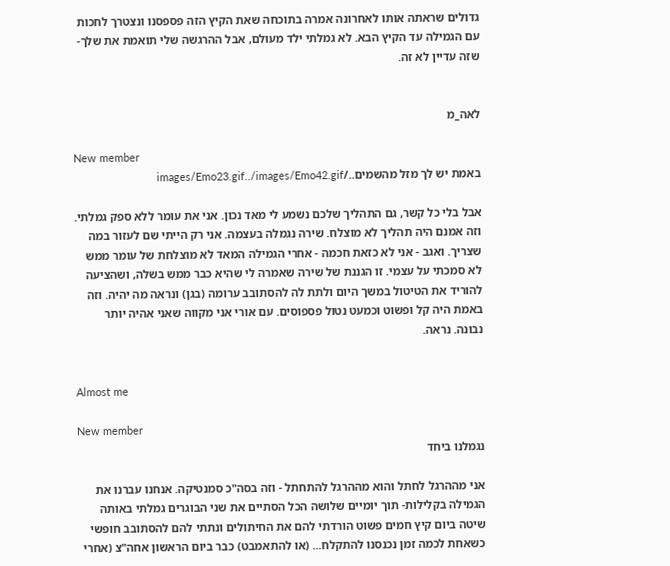גדולים שראתה אותו לאחרונה אמרה בתוכחה שאת הקיץ הזה פספסנו ונצטרך לחכות עם הגמילה עד הקיץ הבא. לא גמלתי ילד מעולם, אבל ההרגשה שלי תואמת את שלך- שזה עדיין לא זה.


לאה_מ

New member
באמת יש לך מזל מהשמים../images/Emo23.gif../images/Emo42.gif

אבל בלי כל קשר, גם התהליך שלכם נשמע לי מאד נכון. אני את עומר ללא ספק גמלתי. וזה אמנם היה תהליך לא מוצלח. שירה נגמלה בעצמה. אני רק הייתי שם לעזור במה שצריך. ואגב - אני לא כזאת חכמה - אחרי הגמילה המאד לא מוצלחת של עומר ממש לא סמכתי על עצמי. זו הגננת של שירה שאמרה לי שהיא כבר ממש בשלה, ושהציעה להוריד את הטיטול במשך היום ולתת לה להסתובב ערומה (בגן) ונראה מה יהיה. וזה באמת היה קל ופשוט וכמעט נטול פספוסים. עם אורי אני מקווה שאני אהיה יותר נבונה. נראה.


Almost me

New member
נגמלנו ביחד

אני מההרגל לחתל והוא מההרגל להתחתל - וזה בסה"כ סמנטיקה. אנחנו עברנו את הגמילה בקלילות- תוך יומיים שלושה הכל הסתיים את שני הבוגרים גמלתי באותה שיטה ביום קיץ חמים פשוט הורדתי להם את החיתולים ונתתי להם להסתובב חופשי כשאחת לכמה זמן נכנסנו להתקלח... (או להתאמבט) כבר ביום הראשון אחה"צ (אחרי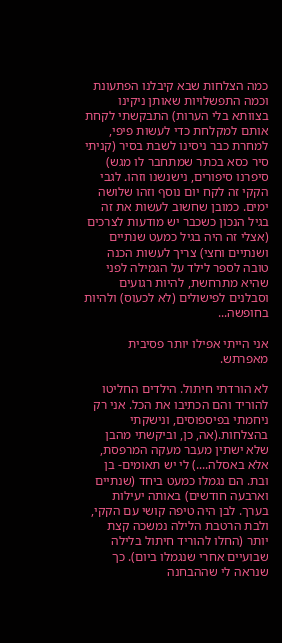כמה הצלחות שבא קיבלנו הפתעונת וכמה התפשלויות שאותן ניקינו בצוותא בלי הערות) התבקשתי לקחת אותם למקלחת כדי לעשות פיפי, למחרת כבר ניסינו לשבת בסיר (קניתי סיר כסא בכתר שמתחבר לו מגש) סיפרנו סיפורים, נישנשנו וזהו. לגבי הקקי זה לקח יום נוסף וזהו שלושה ימים. כמובן שחשוב לעשות את זה בגיל הנכון כשכבר יש מודעות לצרכים (אצלי זה היה בגיל כמעט שנתיים ושנתיים וחצי) צריך לעשות הכנה טובה לספר לילד על הגמילה לפני שהיא מתרחשת, להיות רגועים וסבלנים לפישולים (לא לכעוס) ולהיות בחופשה...

אני הייתי אפילו יותר פסיבית מאפרתש.

לא הורדתי חיתול. הילדים החליטו להוריד והם הכתיבו את הכל. אני רק ניחמתי בפיספוסים, ונישקתי בהצלחות.(אה, כן, וביקשתי מהבן שלא ישתין מעבר מעקה המרפסת, אלא באסלה....) לי יש תאומים- בן ובת. הם נגמלו כמעט ביחד (שנתיים וארבעה חודשים) באותה יעילות בערך. לבן היה טיפה קושי עם הקקי, ולבת הרטבת הלילה נמשכה קצת יותר (החלו להוריד חיתול בלילה שבועיים אחרי שנגמלו ביום). כך שנראה לי שההבחנה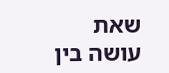שאת עושה בין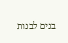בנים לבנות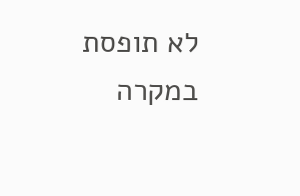לא תופסת במקרה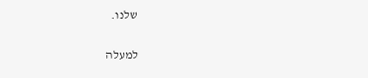שלנו.

למעלה